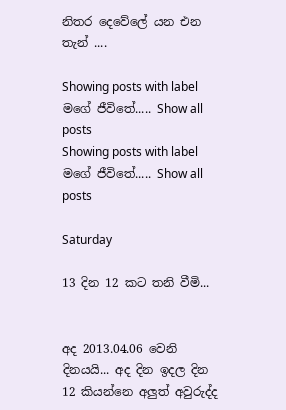නිතර දෙවේලේ යන එන තැන් ....

Showing posts with label මගේ ජීවිතේ..... Show all posts
Showing posts with label මගේ ජීවිතේ..... Show all posts

Saturday

13 දින 12 කට තනි වීමි...


අද 2013.04.06 වෙනි දිනයයි... අද දින ඉදල දින 12 කියන්නෙ අලුත් අවුරුද්ද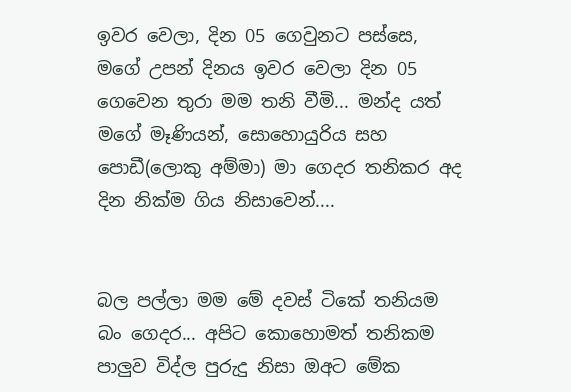ඉවර වෙලා, දින 05 ගෙවුනට පස්සෙ, මගේ උපන් දිනය ඉවර වෙලා දින 05 ගෙවෙන තුරා මම තනි වීමි... මන්ද යත් මගේ මෑණියන්, සොහොයුරිය සහ පොඩී(ලොකු අම්මා) මා ගෙදර තනිකර අද දින නික්ම ගිය නිසාවෙන්....


බල පල්ලා මම මේ දවස් ටිකේ තනියම බං ගෙදර... අපිට කොහොමත් තනිකම පාලුව විද්ල පුරුදු නිසා ඔඅට මේක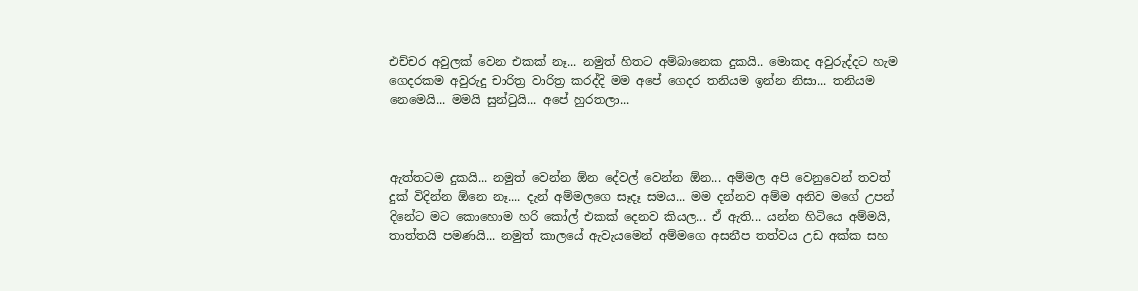එච්චර අවුලක් වෙන එකක් නෑ... නමුත් හිතට අම්බානෙක දුකයි.. මොකද අවුරුද්දට හැම ගෙදරකම අවුරුදු චාරිත්‍ර වාරිත්‍ර කරද්දි මම අපේ ගෙදර තනියම ඉන්න නිසා... තනියම නෙමෙයි... මමයි සුන්ටුයි... අපේ හුරතලා...



ඇත්තටම දුකයි... නමුත් වෙන්න ඕන දේවල් වෙන්න ඕන... අම්මල අපි වෙනුවෙන් තවත් දුක් විදින්න ඕනෙ නෑ.... දැන් අම්මලගෙ සෑදෑ සමය... මම දන්නව අම්ම අනිව මගේ උපන් දිනේට මට කොහොම හරි කෝල් එකක් දෙනව කියල... ඒ ඇති... යන්න හිටියෙ අම්මයි, තාත්තයි පමණයි... නමුත් කාලයේ ඇවැයමෙන් අම්මගෙ අසනීප තත්වය උඩ අක්ක සහ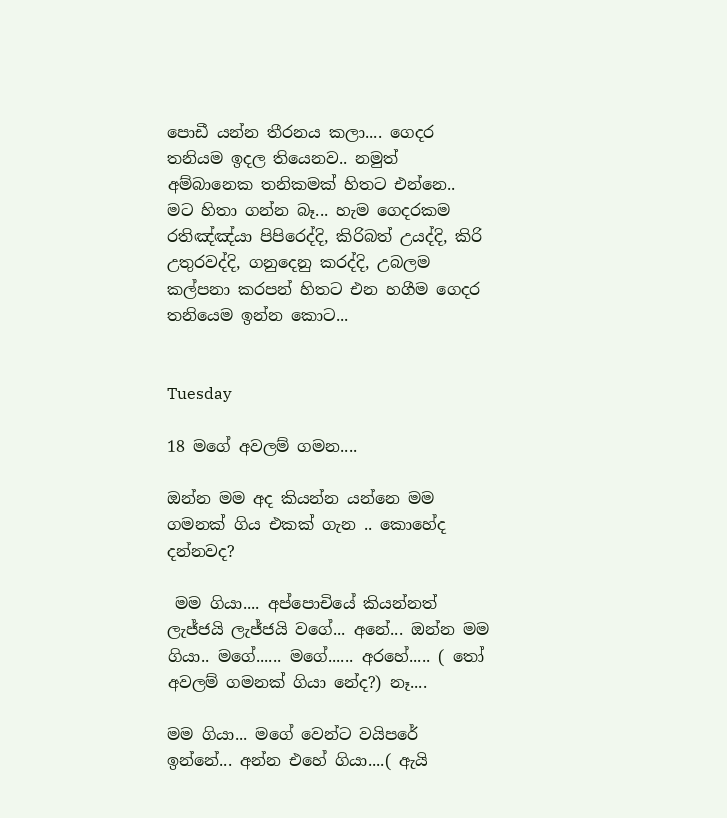පොඩී යන්න තීරනය කලා.... ගෙදර තනියම ඉදල තියෙනව.. නමුත් අම්බානෙක තනිකමක් හිතට එන්නෙ.. මට හිතා ගන්න බෑ... හැම ගෙදරකම රතිඤ්ඤ්යා පිපිරෙද්දි, කිරිබත් උයද්දි, කිරි උතුරවද්දි, ගනුදෙනු කරද්දි, උබලම කල්පනා කරපන් හිතට එන හගීම ගෙදර තනියෙම ඉන්න කොට...


Tuesday

18 මගේ අවලම් ගමන....

ඔන්න මම අද කියන්න යන්නෙ මම ගමනක් ගිය එකක් ගැන .. කොහේද දන්නවද?

 මම ගියා.... අප්පොචියේ කියන්නත් ලැජ්ජයි ලැජ්ජයි වගේ... අනේ... ඔන්න මම ගියා.. මගේ...... මගේ...... අරහේ..... ( තෝ අවලම් ගමනක් ගියා නේද?) නෑ....

මම ගියා... මගේ වෙන්ට වයිපරේ ඉන්නේ... අන්න එහේ ගියා....( ඇයි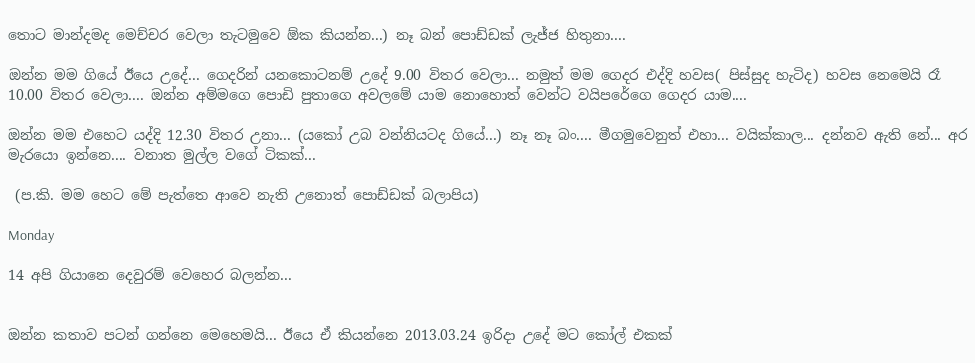තොට මාන්දමද මෙච්චර වෙලා තැටමුවෙ ඕක කියන්න...) නෑ බන් පොඩ්ඩක් ලැජ්ජ හිතුනා....

ඔන්න මම ගියේ ඊයෙ උදේ... ගෙදරින් යනකොටනම් උදේ 9.00 විතර වෙලා... නමුත් මම ගෙදර එද්දි හවස( පිස්සුද හැටිද) හවස නෙමෙයි රෑ 10.00 විතර වෙලා.... ඔන්න අම්මගෙ පොඩි පුතාගෙ අවලමේ යාම නොහොත් වෙන්ට වයිපරේගෙ ගෙදර යාම....

ඔන්න මම එහෙට යද්දි 12.30 විතර උනා... (යකෝ උබ වන්නියටද ගියේ...) නෑ නෑ බං.... මීගමුවෙනුත් එහා... වයික්කාල... දන්නව ඇති නේ... අර මැරයො ඉන්නෙ.... වනාත මුල්ල වගේ ටිකක්...

 (ප.කි. මම හෙට මේ පැත්තෙ ආවෙ නැති උනොත් පොඩ්ඩක් බලාපිය)

Monday

14 අපි ගියානෙ දෙවුරම් වෙහෙර බලන්න...


ඔන්න කතාව පටන් ගන්නෙ මෙහෙමයි... ඊයෙ ඒ කියන්නෙ 2013.03.24 ඉරිදා උදේ මට කෝල් එකක්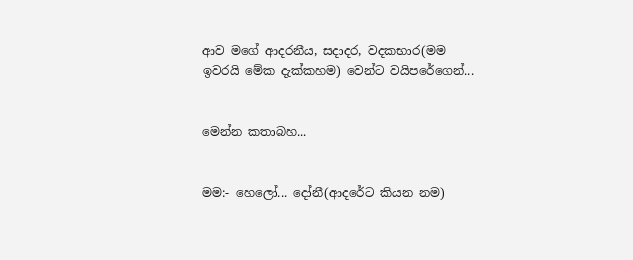ආව මගේ ආදරනීය, සදාදර, වදකභාර(මම ඉවරයි මේක දැක්කහම) වෙන්ට වයිපරේගෙන්...


මෙන්න කතාබහ...


මම:- හෙලෝ... දෝනී(ආදරේට කියන නම)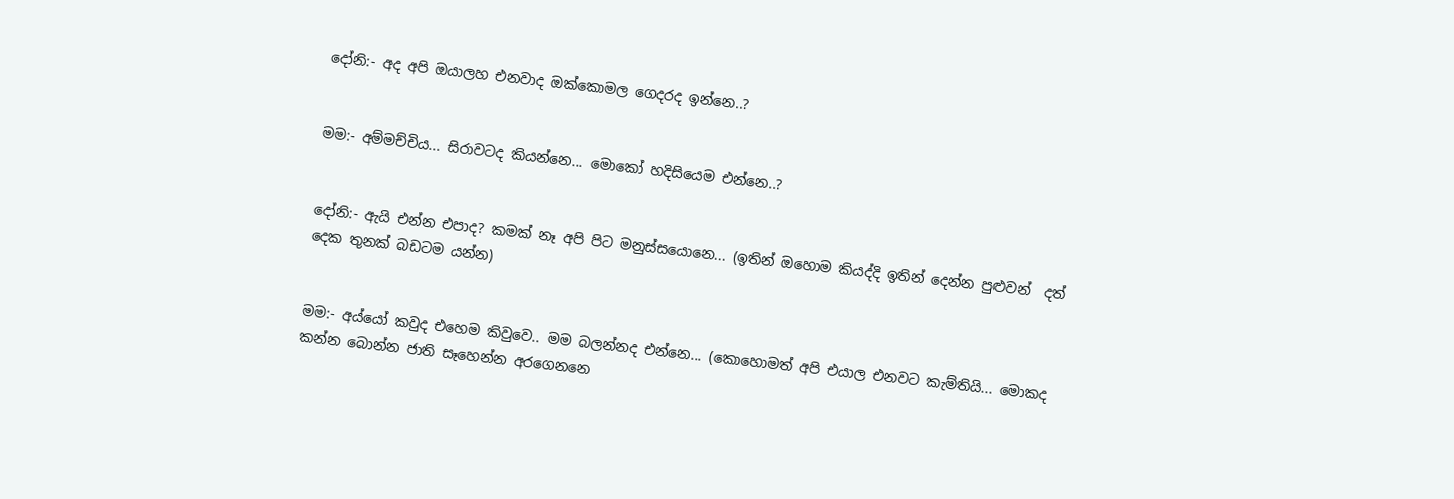දෝනි:- අද අපි ඔයාලහ එනවාද ඔක්කොමල ගෙදරද ඉන්නෙ..?


මම:- අම්මච්චිය... සිරාවටද කියන්නෙ... මොකෝ හදිසියෙම එන්නෙ..?


දෝනි:- ඇයි එන්න එපාද? කමක් නෑ අපි පිට මනුස්සයොනෙ... (ඉතින් ඔහොම කියද්දි ඉතින් දෙන්න පුළුවන්  දත් දෙක තුනක් බඩටම යන්න)


මම:- අය්යෝ කවුද එහෙම කිවුවෙ.. මම බලන්නද එන්නෙ... (කොහොමත් අපි එයාල එනවට කැම්තියි... මොකද කන්න බොන්න ජාති සෑහෙන්න අරගෙනනෙ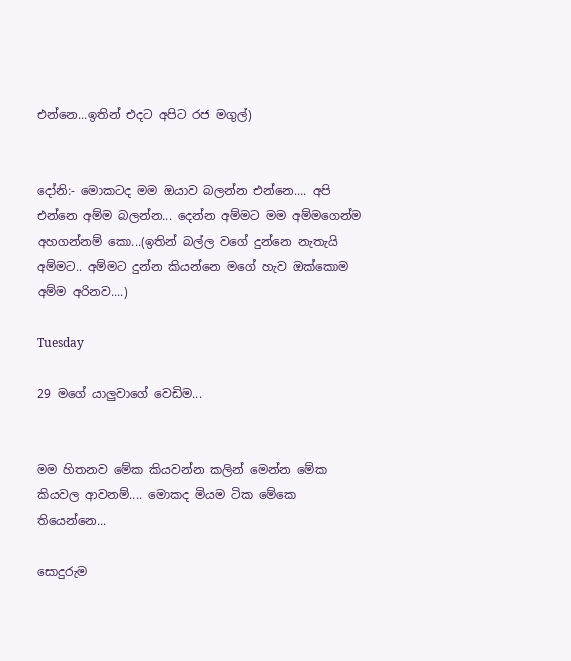එන්නෙ...ඉතින් එදට අපිට රජ මගුල්)


දෝනි:- මොකටද මම ඔයාව බලන්න එන්නෙ.... අපි එන්නෙ අම්ම බලන්න... දෙන්න අම්මට මම අම්මගෙන්ම අහගන්නම් කො...(ඉතින් බල්ල වගේ දුන්නෙ නැතැයි අම්මට.. අම්මට දුන්න කියන්නෙ මගේ හැව ඔක්කොම අම්ම අරිනව....)

Tuesday

29 මගේ යාලුවාගේ වෙඩිම...


මම හිතනව මේක කියවන්න කලින් මෙන්න මේක කියවල ආවනම්.... මොකද මියම ටික මේකෙ තියෙන්නෙ...

සොදුරුම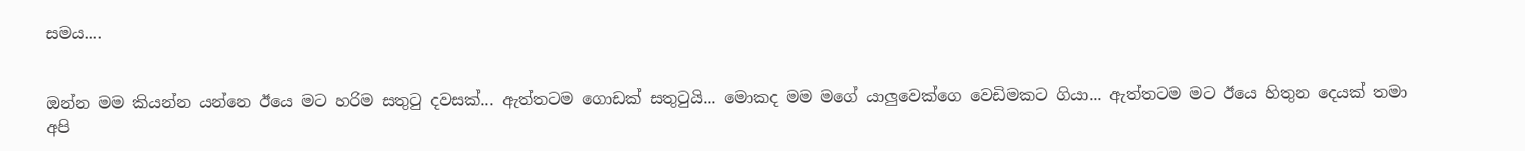සමය....


ඔන්න මම කියන්න යන්නෙ ඊයෙ මට හරිම සතුටු දවසක්... ඇත්තටම ගොඩක් සතුටුයි... මොකද මම මගේ යාලුවෙක්ගෙ වෙඩිමකට ගියා... ඇත්තටම මට ඊයෙ හිතුන දෙයක් තමා අපි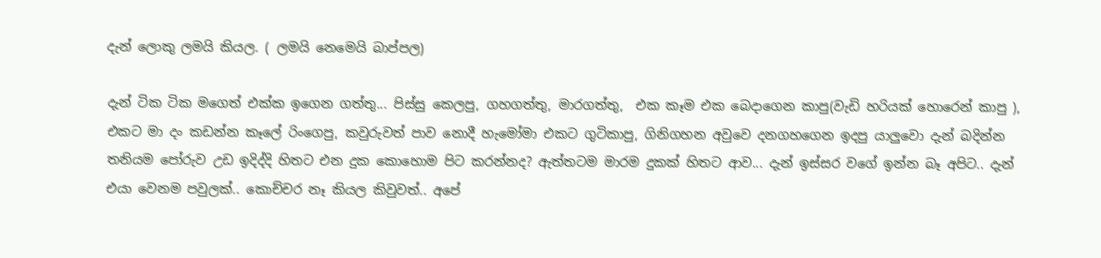දැන් ලොකු ලමයි කියල. ( ලමයි නෙමෙයි බාප්පල)

දැන් ටික ටික මගෙත් එක්ක ඉගෙන ගත්තු... පිස්සු කෙලපු, ගහගත්තු, මාරගත්තු,  එක කෑම එක බෙදාගෙන කාපු(වැඩි හරියක් හොරෙන් කාපු ), එකට මා දං කඩන්න කෑලේ රිංගෙපු, කවුරුවත් පාව නොදී හැමෝමා එකට ගුටිකාපු, ගිනිගහන අවුවෙ දනගහගෙන ඉදපු යාලුවො දැන් බදින්න තනියම පෝරුව උඩ ඉදිද්දි හිතට එන දුක කොහොම පිට කරන්නද? ඇත්තටම මාරම දුකක් හිතට ආව... දැන් ඉස්සර වගේ ඉන්න බෑ අපිට.. දැන් එයා වෙනම පවුලක්.. කොච්චර නෑ කියල කිවුවත්.. අපේ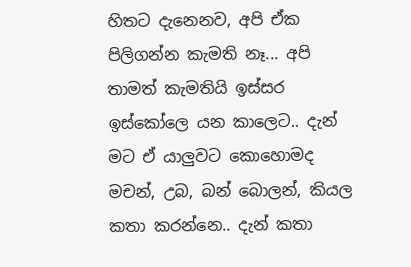හිතට දැනෙනව, අපි ඒක පිලිගන්න කැමති නෑ... අපි තාමත් කැමතියි ඉස්සර ඉස්කෝලෙ යන කාලෙට.. දැන් මට ඒ යාලුවට කොහොමද මචන්, උබ, බන් බොලන්, කියල කතා කරන්නෙ.. දැන් කතා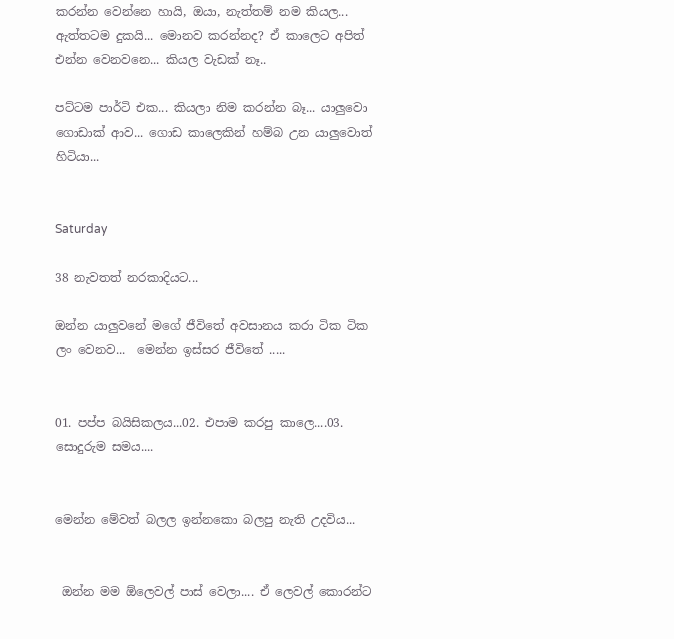කරන්න වෙන්නෙ හායි, ඔයා, නැත්තම් නම කියල... ඇත්තටම දුකයි... මොනව කරන්නද? ඒ කාලෙට අපිත් එන්න වෙනවනෙ... කියල වැඩක් නෑ..

පට්ටම පාර්ටි එක... කියලා නිම කරන්න බෑ... යාලුවො ගොඩාක් ආව... ගොඩ කාලෙකින් හම්බ උන යාලුවොත් හිටියා...


Saturday

38 නැවතත් නරකාදියට...

ඔන්න යාලුවනේ මගේ ජීවිතේ අවසානය කරා ටික ටික ලං වෙනව...  මෙන්න ඉස්සර ජීවිතේ .....


01. පප්ප බයිසිකලය...02. එපාම කරපු කාලෙ....03. සොදුරුම සමය....


මෙන්න මේවත් බලල ඉන්නකො බලපු නැති උදවිය...


 ඔන්න මම ඕලෙවල් පාස් වෙලා.... ඒ ලෙවල් කොරන්ට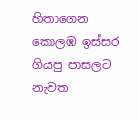හිතාගෙන කොලඹ ඉස්සර ගියපු පාසලට නැවත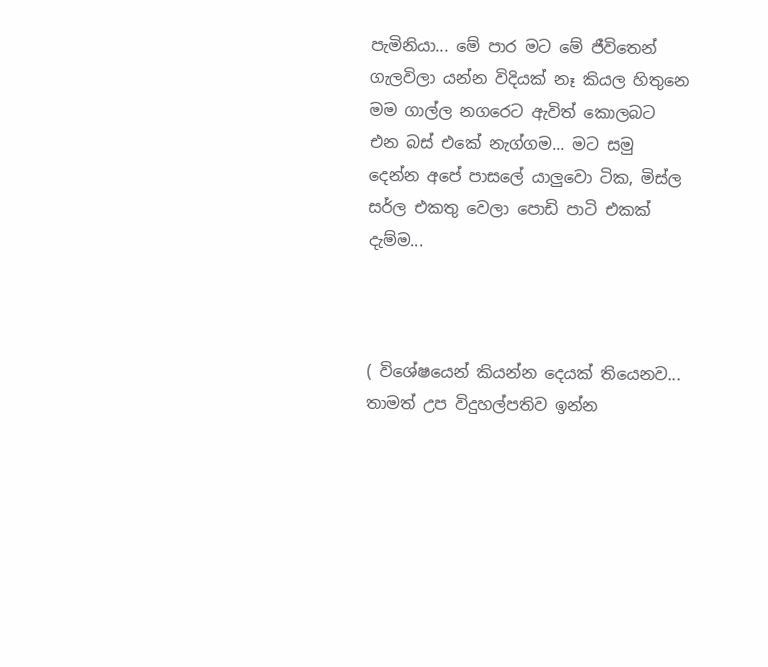පැමිනියා... මේ පාර මට මේ ජීවිතෙන් ගැලවිලා යන්න විදියක් නෑ කියල හිතුනෙ මම ගාල්ල නගරෙට ඇවිත් කොලබට එන බස් එකේ නැග්ගම... මට සමු දෙන්න අපේ පාසලේ යාලුවො ටික, මිස්ල සර්ල එකතු වෙලා පොඩි පාටි එකක් දැම්ම...



( විශේෂයෙන් කියන්න දෙයක් තියෙනව... තාමත් උප විදුහල්පතිව ඉන්න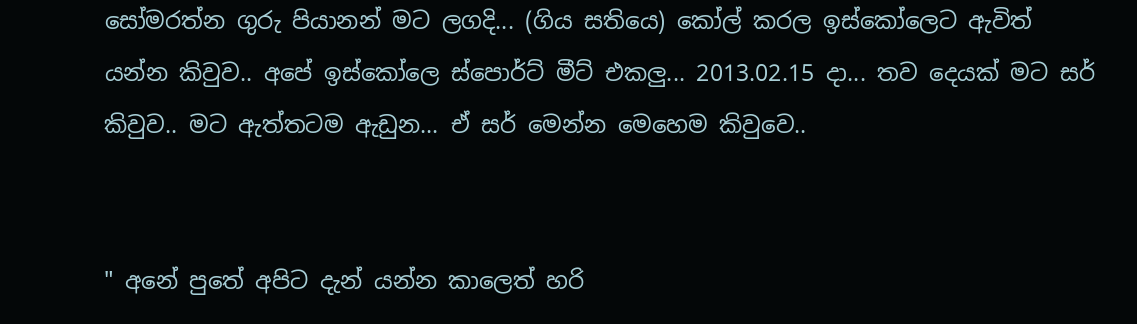සෝමරත්න ගුරු පියානන් මට ලගදි... (ගිය සතියෙ) කෝල් කරල ඉස්කෝලෙට ඇවිත් යන්න කිවුව.. අපේ ඉස්කෝලෙ ස්පොර්ට් මීට් එකලු... 2013.02.15 දා... තව දෙයක් මට සර් කිවුව.. මට ඇත්තටම ඇඩුන... ඒ සර් මෙන්න මෙහෙම කිවුවෙ..


" අනේ පුතේ අපිට දැන් යන්න කාලෙත් හරි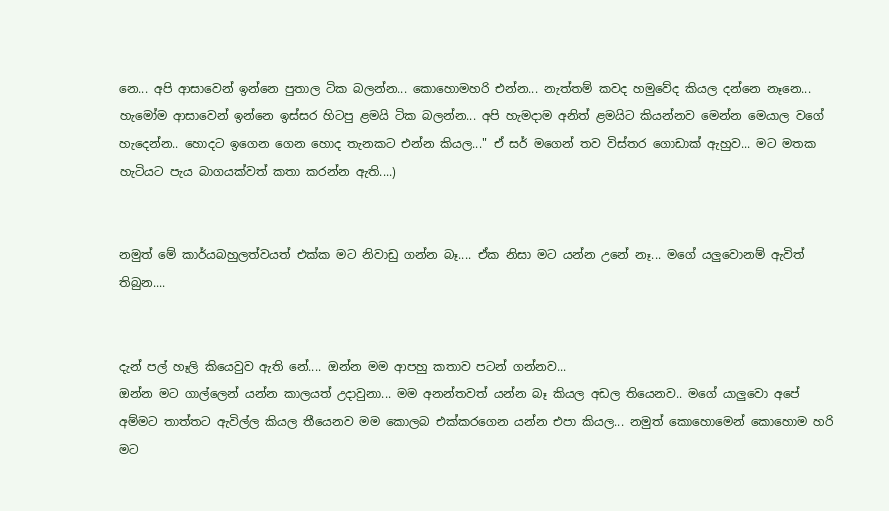නෙ... අපි ආසාවෙන් ඉන්නෙ පුතාල ටික බලන්න... කොහොමහරි එන්න... නැත්තම් කවද හමුවේද කියල දන්නෙ නෑනෙ... හැමෝම ආසාවෙන් ඉන්නෙ ඉස්සර හිටපු ළමයි ටික බලන්න... අපි හැමදාම අනිත් ළමයිට කියන්නව මෙන්න මෙයාල වගේ හැදෙන්න.. හොදට ඉගෙන ගෙන හොද තැනකට එන්න කියල..." ඒ සර් මගෙන් තව විස්තර ගොඩාක් ඇහුව... මට මතක හැටියට පැය බාගයක්වත් කතා කරන්න ඇති....)


නමුත් මේ කාර්යබහුලත්වයත් එක්ක මට නිවාඩු ගන්න බෑ.... ඒක නිසා මට යන්න උනේ නෑ... මගේ යලුවොනම් ඇවිත් තිබුන....


දැන් පල් හෑලි කියෙවුව ඇති නේ.... ඔන්න මම ආපහු කතාව පටන් ගන්නව...
ඔන්න මට ගාල්ලෙන් යන්න කාලයත් උදාවුනා... මම අනන්තවත් යන්න බෑ කියල අඩල තියෙනව.. මගේ යාලුවො අපේ අම්මට තාත්තට ඇවිල්ල කියල තීයෙනව මම කොලබ එක්කරගෙන යන්න එපා කියල... නමුත් කොහොමෙන් කොහොම හරි මට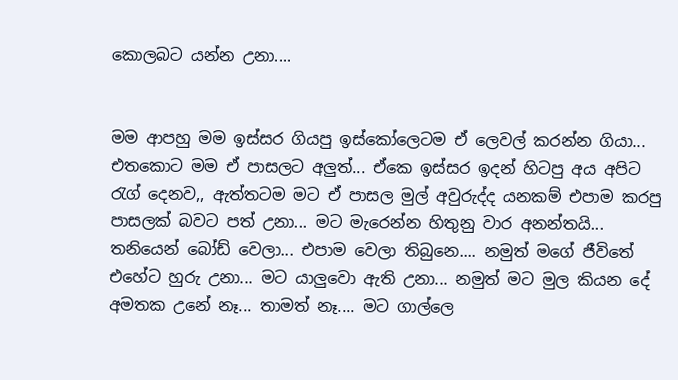කොලබට යන්න උනා....


මම ආපහු මම ඉස්සර ගියපු ඉස්කෝලෙටම ඒ ලෙවල් කරන්න ගියා... එතකොට මම ඒ පාසලට අලුත්... ඒකෙ ඉස්සර ඉදන් හිටපු අය අපිට රැග් දෙනව,, ඇත්තටම මට ඒ පාසල මුල් අවුරුද්ද යනකම් එපාම කරපු පාසලක් බවට පත් උනා... මට මැරෙන්න හිතුනු වාර අනන්තයි... තනියෙන් බෝඩ් වෙලා... එපාම වෙලා තිබුනෙ.... නමුත් මගේ ජීවිතේ එහේට හුරු උනා... මට යාලුවො ඇති උනා... නමුත් මට මුල කියන දේ අමතක උනේ නෑ... තාමත් නෑ.... මට ගාල්ලෙ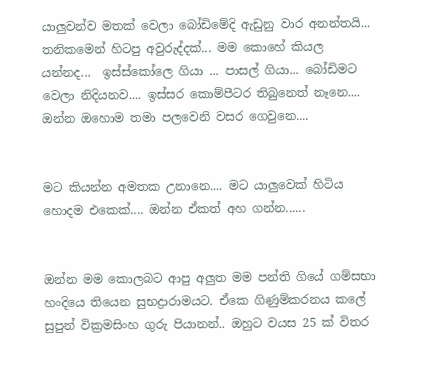යාලුවන්ව මතක් වෙලා බෝඩිමේදි ඇඩුනු වාර අනන්තයි... තනිකමෙන් හිටපු අවුරුද්දක්... මම කොහේ කියල යන්නද...  ඉස්ස්කෝලෙ ගියා ... පාසල් ගියා... බෝඩිමට වෙලා නිදියනව.... ඉස්සර කොම්පීටර තිබුනෙත් නෑනෙ.... ඔන්න ඔහොම තමා පලවෙනි වසර ගෙවුනෙ....


මට කියන්න අමතක උනානෙ.... මට යාලුවෙක් හිටිය හොදම එකෙක්.... ඔන්න ඒකත් අහ ගන්න......


ඔන්න මම කොලබට ආපු අලුත මම පන්ති ගියේ ගම්සභා හංදියෙ තියෙන සුභද්‍රාරාමයට. ඒකෙ ගිණුම්කරනය කලේ සුපුන් වික්‍රමසිංහ ගුරු පියානන්.. ඔහුට වයස 25 ක් විතර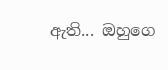ඇති... ඔහුගෙ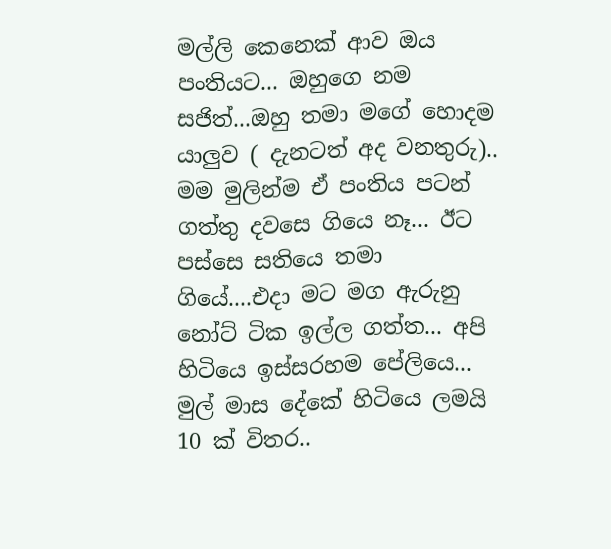මල්ලි කෙනෙක් ආව ඔය පංතියට... ඔහුගෙ නම සජිත්...ඔහු තමා මගේ හොදම යාලුව ( දැනටත් අද වනතුරු).. මම මුලින්ම ඒ පංතිය පටන් ගත්තු දවසෙ ගියෙ නෑ... ඊට පස්සෙ සතියෙ තමා ගියේ....එදා මට මග ඇරුනු නෝට් ටික ඉල්ල ගත්ත... අපි හිටියෙ ඉස්සරහම පේලියෙ... මුල් මාස දේකේ හිටියෙ ලමයි 10 ක් විතර..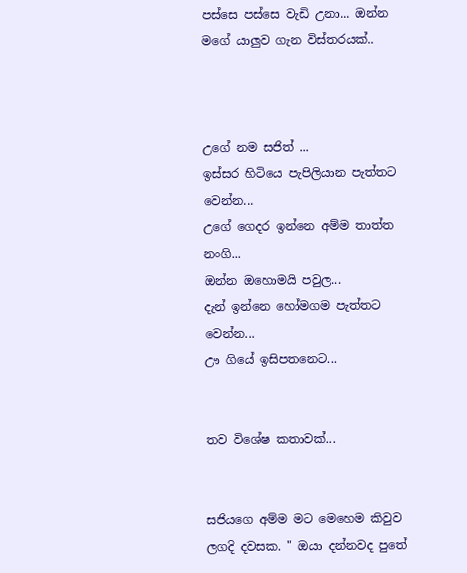පස්සෙ පස්සෙ වැඩි උනා... ඔන්න  මගේ යාලුව ගැන විස්තරයක්..



උගේ නම සජිත් ...
ඉස්සර හිටියෙ පැපිලියාන පැත්තට වෙන්න...
උගේ ගෙදර ඉන්නෙ අම්ම තාත්ත නංගි...
ඔන්න ඔහොමයි පවුල...
දැන් ඉන්නෙ හෝමගම පැත්තට වෙන්න...
ඌ ගියේ ඉසිපතනෙට...


තව විශේෂ කතාවක්...


සජියගෙ අම්ම මට මෙහෙම කිවුව ලගදි දවසක. " ඔයා දන්නවද පුතේ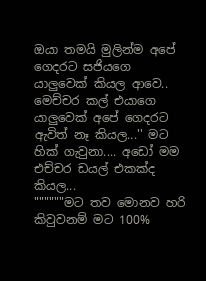ඔයා තමයි මුලින්ම අපේ ගෙදරට සජියගෙ යාලුවෙක් කියල ආවෙ.. මෙච්චර කල් එයාගෙ යාලුවෙක් අපේ ගෙදරට ඇවිත් නෑ කියල...'' මට හික් ගැවුනා.... අඩෝ මම එච්චර ඩයල් එකක්ද කියල...
""""""මට තව මොනව හරි කිවුවනම් මට 100%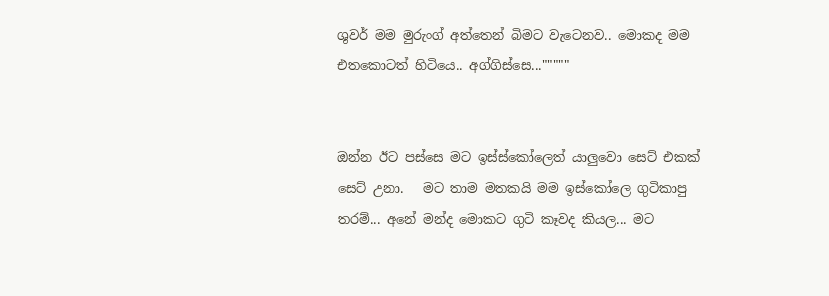ශුවර් මම මුරුංග් අත්තෙන් බිමට වැටෙනව.. මොකද මම එතකොටත් හිටියෙ.. අග්ගිස්සෙ..."""""


ඔන්න ඊට පස්සෙ මට ඉස්ස්කෝලෙත් යාලුවො සෙට් එකක් සෙට් උනා.   මට තාම මතකයි මම ඉස්කෝලෙ ගුටිකාපු තරම්... අනේ මන්ද මොකට ගුටි කෑවද කියල... මට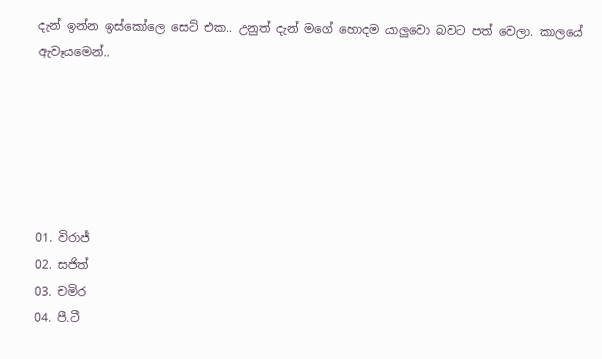දැන් ඉන්න ඉස්කෝලෙ සෙට් එක.. උනුත් දැන් මගේ හොදම යාලුවො බවට පත් වෙලා. කාලයේ ඇවෑයමෙන්..






01. විරාජ්
02. සජිත්
03. චමිර
04. පී.ටී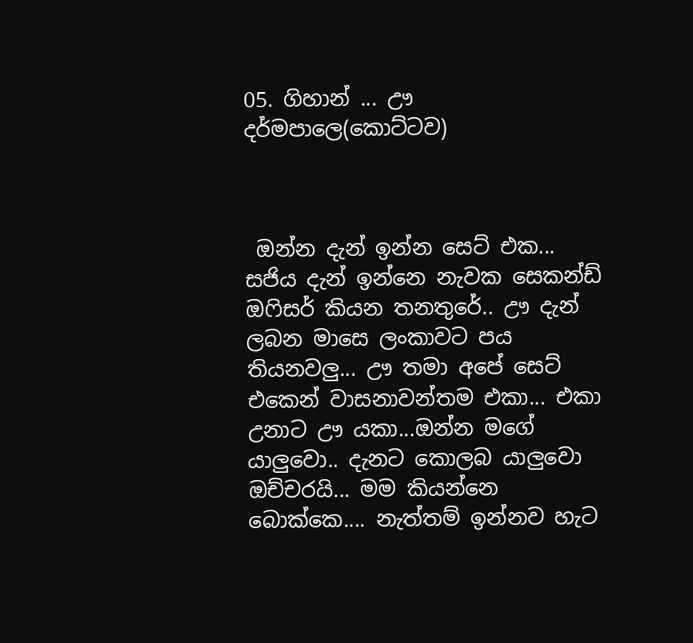05. ගිහාන් ... ඌ දර්මපාලෙ(කොට්ටව)



 ඔන්න දැන් ඉන්න සෙට් එක... සජිය දැන් ඉන්නෙ නැවක සෙකන්ඩ් ඔෆිසර් කියන තනතුරේ.. ඌ දැන් ලබන මාසෙ ලංකාවට පය තියනවලු... ඌ තමා අපේ සෙට් එකෙන් වාසනාවන්තම එකා... එකා උනාට ඌ යකා...ඔන්න මගේ යාලුවො.. දැනට කොලබ යාලුවො ඔච්චරයි... මම කියන්නෙ බොක්කෙ.... නැත්තම් ඉන්නව හැට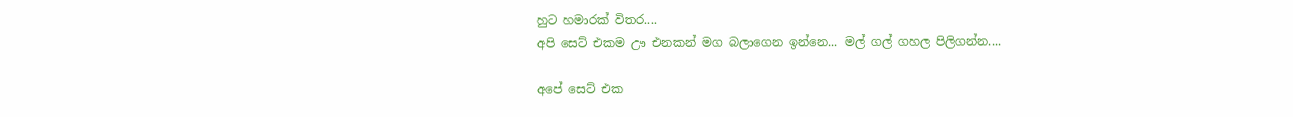හුට හමාරක් විතර....
අපි සෙට් එකම ඌ එනකන් මග බලාගෙන ඉන්නෙ... මල් ගල් ගහල පිලිගන්න....

අපේ සෙට් එක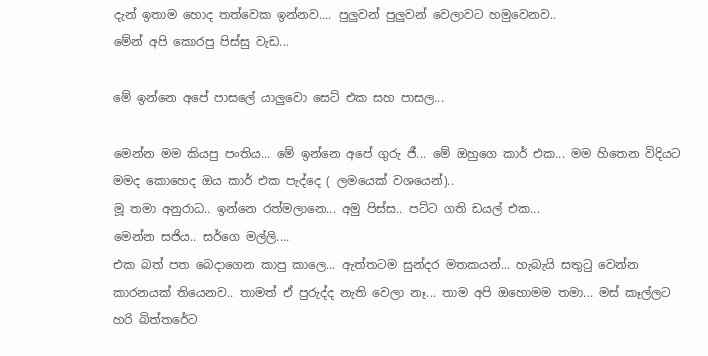දැන් ඉතාම හොද තත්වෙක ඉන්නව.... පුලුවන් පුලුවන් වෙලාවට හමුවෙනව..
මේන් අපි කොරපු පිස්සු වැඩ...

මේ ඉන්නෙ අපේ පාසලේ යාලුවො සෙට් එක සහ පාසල...

මෙන්න මම කියපු පංතිය... මේ ඉන්නෙ අපේ ගුරු ජී... මේ ඔහුගෙ කාර් එක... මම හිතෙන විදියට මමද කොහෙද ඔය කාර් එක පැද්දෙ ( ලමයෙක් වශයෙන්)..
මූ තමා අනුරාධ.. ඉන්නෙ රත්මලානෙ... අමු පිස්ස.. පට්ට ගති ඩයල් එක...
මෙන්න සජිය.. සර්ගෙ මල්ලි....
එක බත් පත බෙදාගෙන කාපු කාලෙ... ඇත්තටම සුන්දර මතකයන්... හැබැයි සතුටු වෙන්න කාරනයක් තියෙනව.. තාමත් ඒ පුරුද්ද නැති වෙලා නෑ... තාම අපි ඔහොමම තමා... මස් කෑල්ලට හරි බිත්තරේට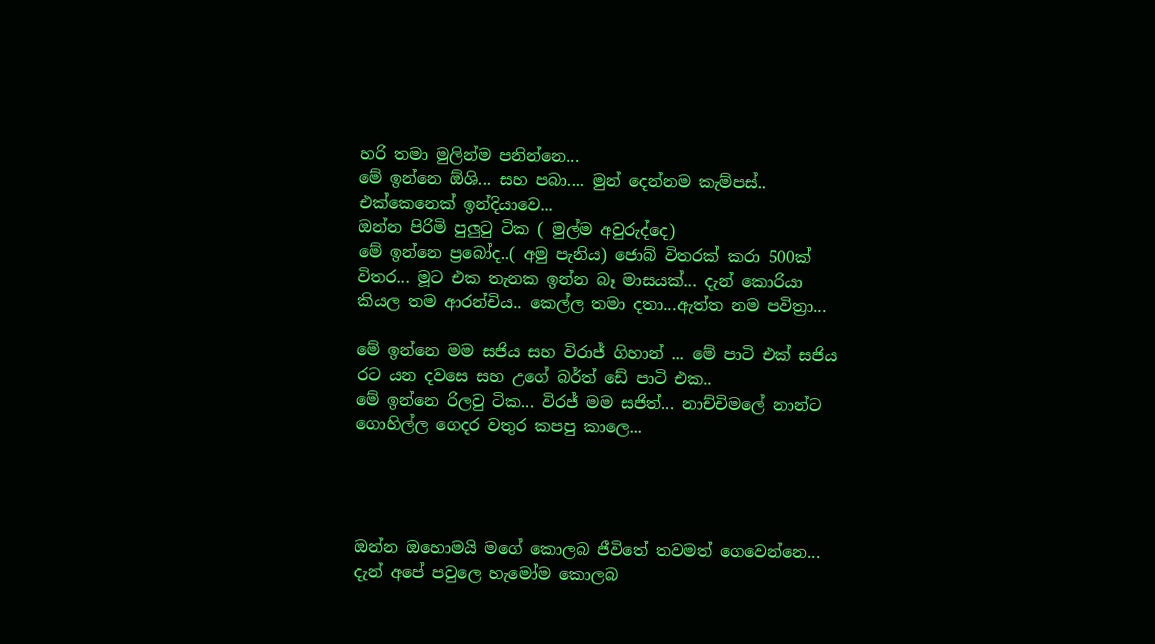හරි තමා මුලින්ම පනින්නෙ...
මේ ඉන්නෙ ඕශි... සහ පබා.... මුන් දෙන්නම කැම්පස්.. එක්කෙනෙක් ඉන්දියාවෙ...
ඔන්න පිරිමි පුලුටු ටික ( මුල්ම අවුරුද්දෙ)
මේ ඉන්නෙ ප්‍රබෝද..( අමු පැනිය) ජොබ් විතරක් කරා 500ක් විතර... මූට එක තැනක ඉන්න බෑ මාසයක්... දැන් කොරියා කියල තම ආරන්චිය.. කෙල්ල තමා දතා...ඇත්ත නම පවිත්‍රා...

මේ ඉන්නෙ මම සජිය සහ විරාජ් ගිහාන් ... මේ පාටි එක් සජිය රට යන දවසෙ සහ උගේ බර්ත් ඩේ පාටි එක..
මේ ඉන්නෙ රිලවු ටික... විරජ් මම සජිත්... නාච්චිමලේ නාන්ට ගොහිල්ල ගෙදර වතුර කපපු කාලෙ...




ඔන්න ඔහොමයි මගේ කොලබ ජීවිතේ තවමත් ගෙවෙන්නෙ... දැන් අපේ පවුලෙ හැමෝම කොලබ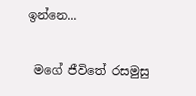ඉන්නෙ...

 මගේ ජීවිතේ රසමුසු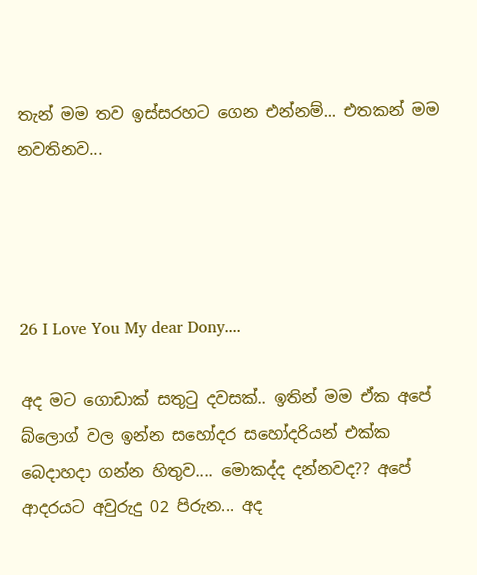තැන් මම තව ඉස්සරහට ගෙන එන්නම්... එතකන් මම නවතිනව...




26 I Love You My dear Dony....

අද මට ගොඩාක් සතුටු දවසක්.. ඉතින් මම ඒක අපේ බ්ලොග් වල ඉන්න සහෝදර සහෝදරියන් එක්ක බෙදාහදා ගන්න හිතුව.... මොකද්ද දන්නවද?? අපේ ආදරයට අවුරුදු 02 පිරුන... අද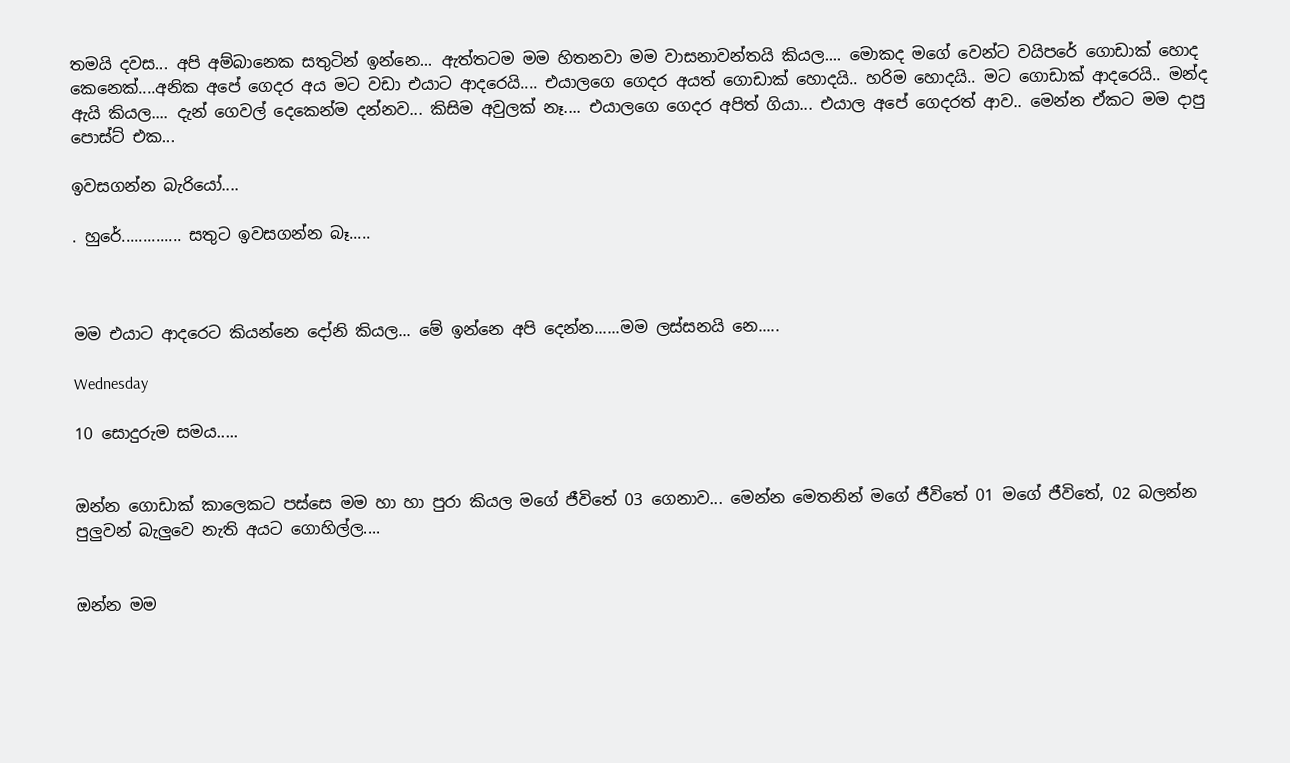තමයි දවස... අපි අම්බානෙක සතුටින් ඉන්නෙ... ඇත්තටම මම හිතනවා මම වාසනාවන්තයි කියල.... මොකද මගේ වෙන්ට වයිපරේ ගොඩාක් හොද කෙනෙක්....අනික අපේ ගෙදර අය මට වඩා එයාට ආදරෙයි.... එයාලගෙ ගෙදර අයත් ගොඩාක් හොදයි.. හරිම හොදයි.. මට ගොඩාක් ආදරෙයි.. මන්ද ඇයි කියල.... දැන් ගෙවල් දෙකෙන්ම දන්නව... කිසිම අවුලක් නෑ.... එයාලගෙ ගෙදර අපිත් ගියා... එයාල අපේ ගෙදරත් ආව.. මෙන්න ඒකට මම දාපු පොස්ට් එක...

ඉවසගන්න බැරියෝ....

. හුරේ.............. සතුට ඉවසගන්න බෑ.....



මම එයාට ආදරෙට කියන්නෙ දෝනි කියල... මේ ඉන්නෙ අපි දෙන්න......මම ලස්සනයි නෙ.....

Wednesday

10 සොදුරුම සමය.....


ඔන්න ගොඩාක් කාලෙකට පස්සෙ මම හා හා පුරා කියල මගේ ජීවිතේ 03 ගෙනාව... මෙන්න මෙතනින් මගේ ජීවිතේ 01 මගේ ජීවිතේ, 02 බලන්න පුලුවන් බැලුවෙ නැති අයට ගොහිල්ල....


ඔන්න මම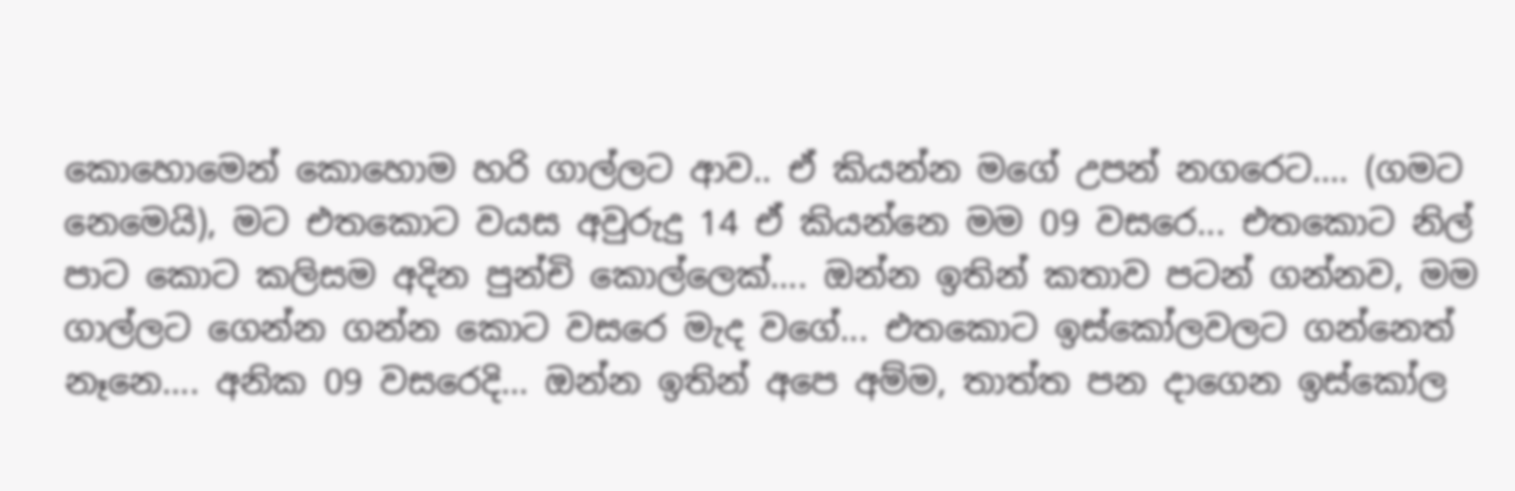කොහොමෙන් කොහොම හරි ගාල්ලට ආව.. ඒ කියන්න මගේ උපන් නගරෙට.... (ගමට නෙමෙයි), මට එතකොට වයස අවුරුදු 14 ඒ කියන්නෙ මම 09 වසරෙ... එතකොට නිල් පාට කොට කලිසම අදින පුන්චි කොල්ලෙක්.... ඔන්න ඉතින් කතාව පටන් ගන්නව, මම ගාල්ලට ගෙන්න ගන්න කොට වසරෙ මැද වගේ... එතකොට ඉස්කෝලවලට ගන්නෙත් නෑනෙ.... අනික 09 වසරෙදි... ඔන්න ඉතින් අපෙ අම්ම, තාත්ත පන දාගෙන ඉස්කෝල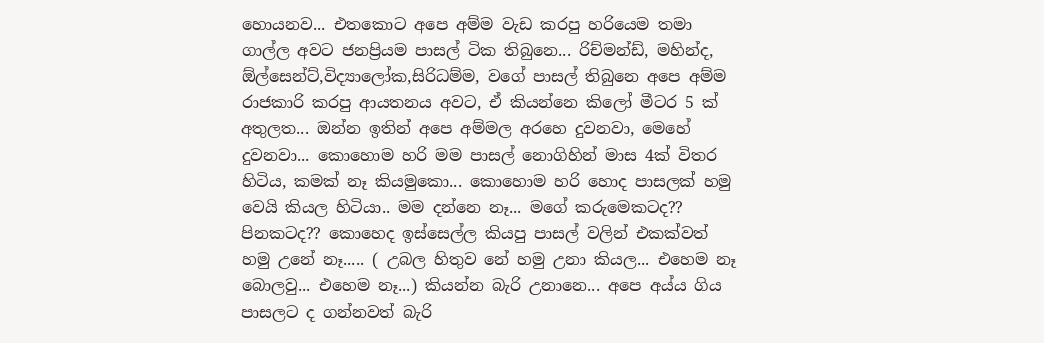හොයනව... එතකොට අපෙ අම්ම වැඩ කරපු හරියෙම තමා ගාල්ල අවට ජනප්‍රියම පාසල් ටික තිබුනෙ... රිච්මන්ඩ්, මහින්ද, ඕල්සෙන්ට්,විද්‍යාලෝක,සිරිධම්ම, වගේ පාසල් තිබුනෙ අපෙ අම්ම රාජකාරි කරපු ආයතනය අවට, ඒ කියන්නෙ කිලෝ මීටර 5 ක් අතුලත... ඔන්න ඉතින් අපෙ අම්මල අරහෙ දුවනවා, මෙහේ දුවනවා... කොහොම හරි මම පාසල් නොගිහින් මාස 4ක් විතර හිටිය, කමක් නෑ කියමුකො... කොහොම හරි හොද පාසලක් හමු වෙයි කියල හිටියා.. මම දන්නෙ නෑ... මගේ කරුමෙකටද?? පිනකටද?? කොහෙද ඉස්සෙල්ල කියපු පාසල් වලින් එකක්වත් හමු උනේ නෑ..... ( උබල හිතුව නේ හමු උනා කියල... එහෙම නෑ බොලවු... එහෙම නෑ...) කියන්න බැරි උනානෙ... අපෙ අය්ය ගිය පාසලට ද ගන්නවත් බැරි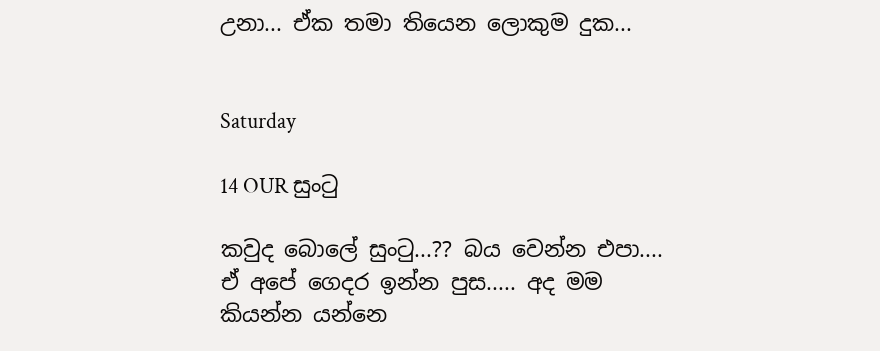උනා... ඒක තමා තියෙන ලොකුම දුක...


Saturday

14 OUR සුංටු

කවුද බොලේ සුංටු...?? බය වෙන්න එපා.... ඒ අපේ ගෙදර ඉන්න පුස..... අද මම කියන්න යන්නෙ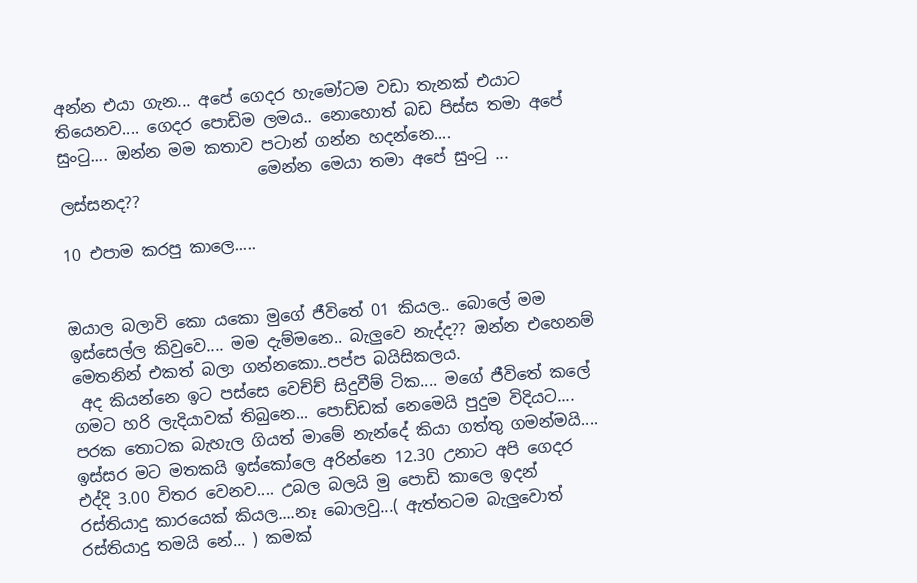අන්න එයා ගැන... අපේ ගෙදර හැමෝටම වඩා තැනක් එයාට තියෙනව.... ගෙදර පොඩිම ලමය.. නොහොත් බඩ පිස්ස තමා අපේ සුංටු.... ඔන්න මම කතාව පටාන් ගන්න හදන්නෙ....
                         මෙන්න මෙයා තමා අපේ සුංටු ... ලස්සනද??

10 එපාම කරපු කාලෙ.....


ඔයාල බලාවි කො යකො මුගේ ජීවිතේ 01 කියල.. බොලේ මම ඉස්සෙල්ල කිවුවෙ.... මම දැම්මනෙ.. බැලුවෙ නැද්ද?? ඔන්න එහෙනම් මෙතනින් එකත් බලා ගන්නකො..පප්ප බයිසිකලය.
 අද කියන්නෙ ඉට පස්සෙ වෙච්ච් සිදුවීම් ටික.... මගේ ජීවිතේ කලේ ගමට හරි ලැදියාවක් තිබුනෙ... පොඩ්ඩක් නෙමෙයි පුදුම විදියට.... පරක තොටක බැහැල ගියත් මාමේ නැන්දේ කියා ගත්තු ගමන්මයි.... ඉස්සර මට මතකයි ඉස්කෝලෙ අරින්නෙ 12.30 උනාට අපි ගෙදර එද්දි 3.00 විතර වෙනව.... උබල බලයි මු පොඩි කාලෙ ඉදන් රස්තියාදු කාරයෙක් කියල....නෑ බොලවු...( ඇත්තටම බැලුවොත් රස්තියාදු තමයි නේ... ) කමක්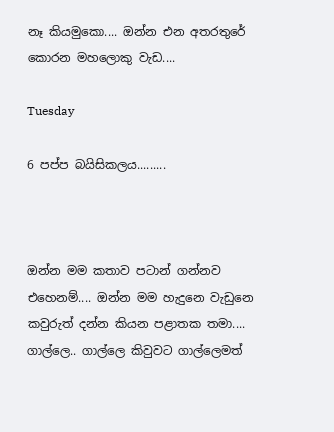නෑ කියමුකො.... ඔන්න එන අතරතුරේ කොරන මහලොකු වැඩ....

Tuesday

6 පප්ප බයිසිකලය.........



ඔන්න මම කතාව පටාන් ගන්නව එහෙනම්.... ඔන්න මම හැදුනෙ වැඩුනෙ කවුරුත් දන්න කියන පළාතක තමා.... ගාල්ලෙ.. ගාල්ලෙ කිවුවට ගාල්ලෙමත්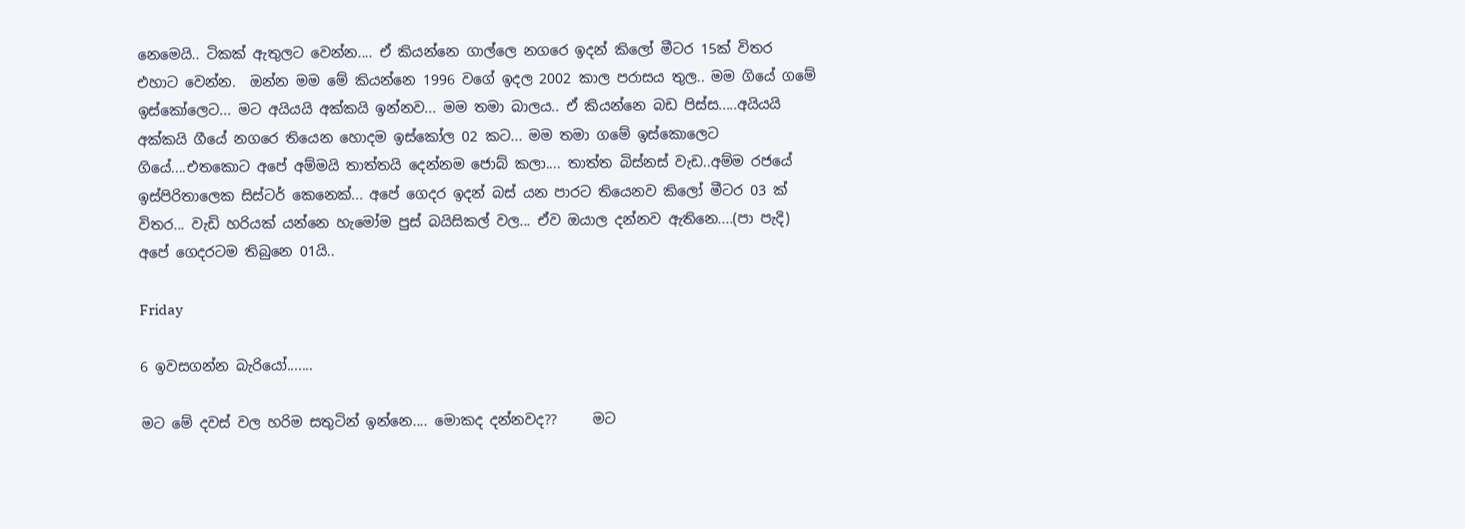නෙමෙයි.. ටිකක් ඇතුලට වෙන්න.... ඒ කියන්නෙ ගාල්ලෙ නගරෙ ඉදන් කිලෝ මීටර 15ක් විතර එහාට වෙන්න.  ඔන්න මම මේ කියන්නෙ 1996 වගේ ඉදල 2002 කාල පරාසය තුල.. මම ගියේ ගමේ ඉස්කෝලෙට... මට අයියයි අක්කයි ඉන්නව... මම තමා බාලය.. ඒ කියන්නෙ බඩ පිස්ස.....අයියයි අක්කයි ගීයේ නගරෙ තියෙන හොදම ඉස්කෝල 02 කට... මම තමා ගමේ ඉස්කොලෙට ගියේ....එතකොට අපේ අම්මයි තාත්තයි දෙන්නම ජොබ් කලා.... තාත්ත බිස්නස් වැඩ..අම්ම රජයේ ඉස්පිරිතාලෙක සිස්ටර් කෙනෙක්... අපේ ගෙදර ඉදන් බස් යන පාරට තියෙනව කිලෝ මීටර 03 ක් විතර... වැඩි හරියක් යන්නෙ හැමෝම පුස් බයිසිකල් වල... ඒව ඔයාල දන්නව ඇතිනෙ....(පා පැදි) අපේ ගෙදරටම තිබුනෙ 01යි..

Friday

6 ඉවසගන්න බැරියෝ.......

මට මේ දවස් වල හරිම සතුටින් ඉන්නෙ.... මොකද දන්නවද??     මට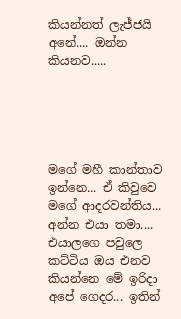කියන්නත් ලැජ්ජයි අනේ.... ඔන්න කියනව.....





මගේ මහී කාන්තාව ඉන්නෙ... ඒ කිවුවෙ මගේ ආදරවන්තිය... අන්න එයා තමා.... එයාලගෙ පවුලෙ කට්ටිය ඔය එනව කියන්නෙ මේ ඉරිදා අපේ ගෙදර... ඉතින්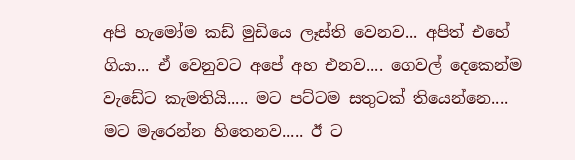අපි හැමෝම කඩ් මුඩියෙ ලෑස්ති වෙනව... අපිත් එහේ ගියා... ඒ වෙනුවට අපේ අහ එනව.... ගෙවල් දෙකෙන්ම වැඩේට කැමතියි..... මට පට්ටම සතුටක් තියෙන්නෙ.... මට මැරෙන්න හිතෙනව..... ඊ ට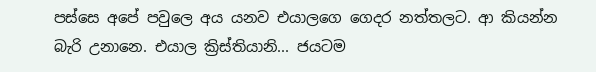පස්සෙ අපේ පවුලෙ අය යනව එයාලගෙ ගෙදර නත්තලට. ආ කියන්න බැරි උනානෙ. එයාල ක්‍රිස්තියානි... ජයටම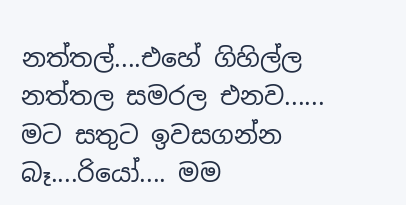නත්තල්....එහේ ගිහිල්ල නත්තල සමරල එනව...... මට සතුට ඉවසගන්න බෑ....රියෝ.... මම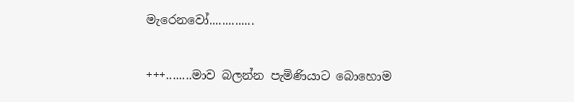මැරෙනවෝ..............

+++........මාව බලන්න පැමිණියාට බොහොම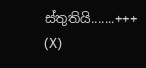ස්තුතියි.......+++
(X)